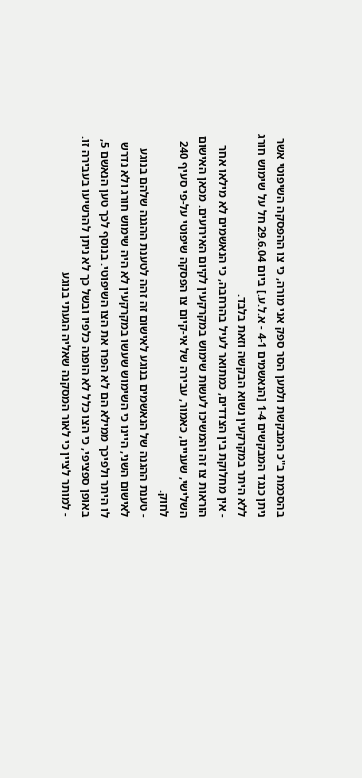בהסכמת ב"כ המבקשת ולמען הסר ספק אני מורה, כי צו ההפסקה השיפוטי אשר ניתן כנגד המבקשים 1-4 [הנאשמים 4-1 - א.ל.ע.] ביום 29.6.04 חל על שימוש חורג ללא היתר במקרקעין נשוא הבקשה וזאת בלבד.
- אין מחלוקת בין הצדדים, כמתואר לעיל בהרחבה, כי הנאשמים לא מילאו אחר הוראות צו זה והמשיכו לעשות שימוש במקרקעין לקיום האירועים. מכאן האישום השלישי, שעניינו, כאמור, עבירה של אי-קיום צו הפסקה שיפוטי על-פי סעיף 240 לחוק.
- טענת ההגנה של הנאשמים בנוגע לאישום זה זהה לטענת ההגנה שלהם בנוגע לאישום השני, היינו כי השימוש שעשו במקרקעין לא היה שימוש חורג ולא נדרש לו היתר ולפיכך ממילא הם לא הפרו את הצו השיפוטי. בנוסף לכך טען הנאשם 5, באופן ספציפי, כי הצו כלל לא הופנה כלפיו ובשל כך לא ניתן להרשיעו בעבירה זו.
- למותר לציין כי לאור המסקנה שאליה הגעתי בנוגע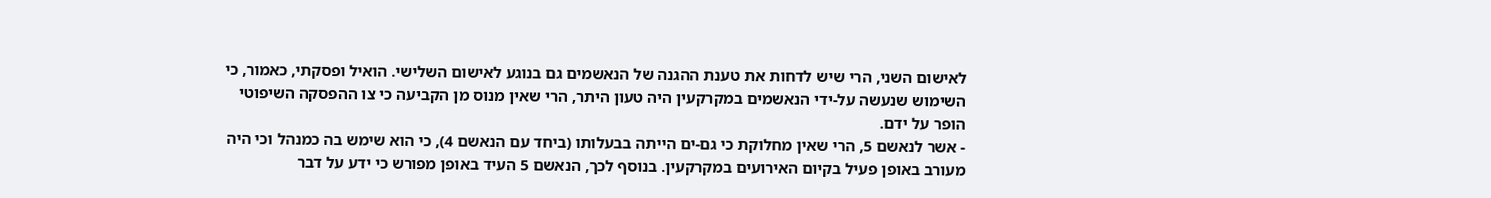לאישום השני, הרי שיש לדחות את טענת ההגנה של הנאשמים גם בנוגע לאישום השלישי. הואיל ופסקתי, כאמור, כי השימוש שנעשה על-ידי הנאשמים במקרקעין היה טעון היתר, הרי שאין מנוס מן הקביעה כי צו ההפסקה השיפוטי הופר על ידם.
- אשר לנאשם 5, הרי שאין מחלוקת כי גם-ים הייתה בבעלותו (ביחד עם הנאשם 4), כי הוא שימש בה כמנהל וכי היה מעורב באופן פעיל בקיום האירועים במקרקעין. בנוסף לכך, הנאשם 5 העיד באופן מפורש כי ידע על דבר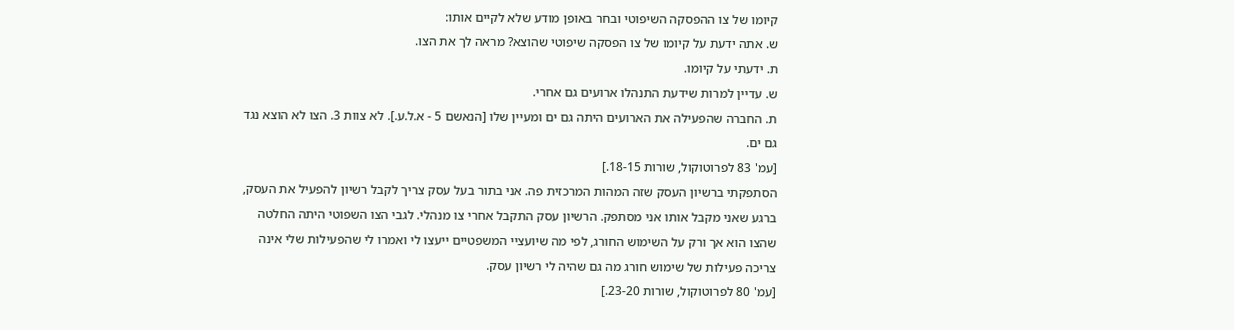קיומו של צו ההפסקה השיפוטי ובחר באופן מודע שלא לקיים אותו:
ש. אתה ידעת על קיומו של צו הפסקה שיפוטי שהוצא? מראה לך את הצו.
ת. ידעתי על קיומו.
ש. עדיין למרות שידעת התנהלו ארועים גם אחרי.
ת. החברה שהפעילה את הארועים היתה גם ים ומעיין שלו [הנאשם 5 - א.ל.ע.]. לא צוות 3. הצו לא הוצא נגד גם ים.
[עמ' 83 לפרוטוקול, שורות 18-15.]
הסתפקתי ברשיון העסק שזה המהות המרכזית פה. אני בתור בעל עסק צריך לקבל רשיון להפעיל את העסק, ברגע שאני מקבל אותו אני מסתפק. הרשיון עסק התקבל אחרי צו מנהלי. לגבי הצו השפוטי היתה החלטה שהצו הוא אך ורק על השימוש החורג, לפי מה שיועציי המשפטיים ייעצו לי ואמרו לי שהפעילות שלי אינה צריכה פעילות של שימוש חורג מה גם שהיה לי רשיון עסק.
[עמ' 80 לפרוטוקול, שורות 23-20.]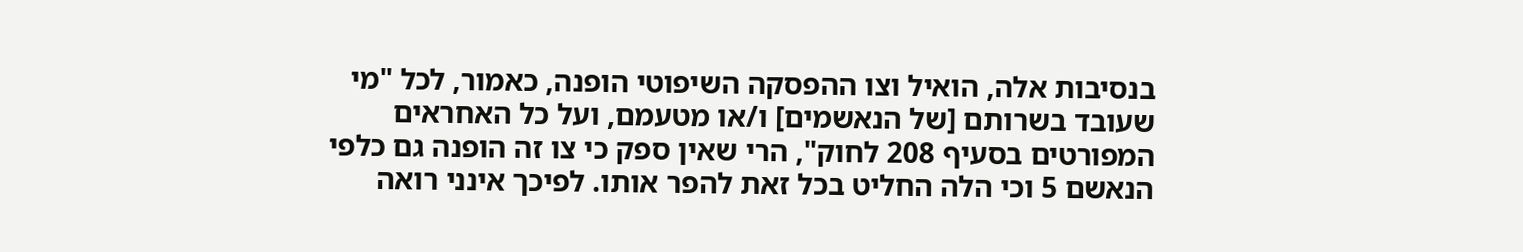בנסיבות אלה, הואיל וצו ההפסקה השיפוטי הופנה, כאמור, לכל "מי שעובד בשרותם [של הנאשמים] ו/או מטעמם, ועל כל האחראים המפורטים בסעיף 208 לחוק", הרי שאין ספק כי צו זה הופנה גם כלפי הנאשם 5 וכי הלה החליט בכל זאת להפר אותו. לפיכך אינני רואה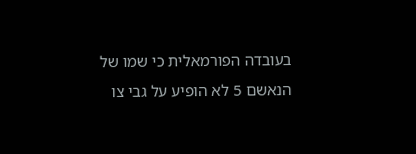בעובדה הפורמאלית כי שמו של הנאשם 5 לא הופיע על גבי צו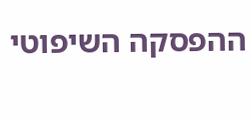ההפסקה השיפוטי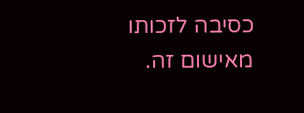כסיבה לזכותו מאישום זה.